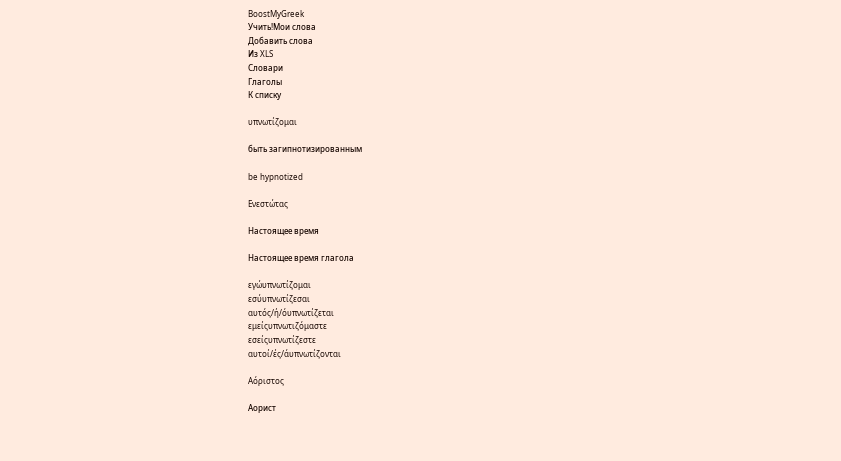BoostMyGreek
Учить!Мои слова
Добавить слова
Из XLS
Словари
Глаголы
К списку

υπνωτίζομαι

быть загипнотизированным

be hypnotized

Ενεστώτας

Настоящее время

Настоящее время глагола

εγώυπνωτίζομαι
εσύυπνωτίζεσαι
αυτός/ή/όυπνωτίζεται
εμείςυπνωτιζόμαστε
εσείςυπνωτίζεστε
αυτοί/ές/άυπνωτίζονται

Αόριστος

Аорист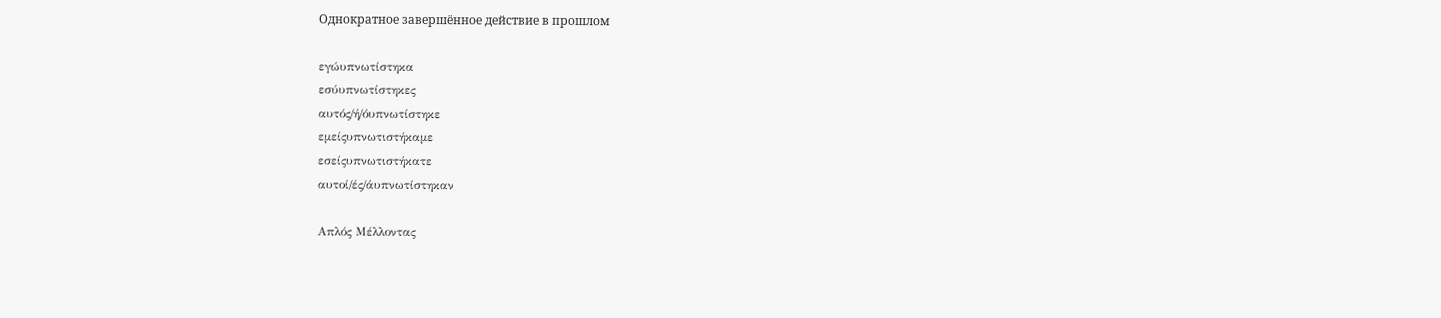Однократное завершённое действие в прошлом

εγώυπνωτίστηκα
εσύυπνωτίστηκες
αυτός/ή/όυπνωτίστηκε
εμείςυπνωτιστήκαμε
εσείςυπνωτιστήκατε
αυτοί/ές/άυπνωτίστηκαν

Απλός Μέλλοντας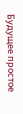Будущее простое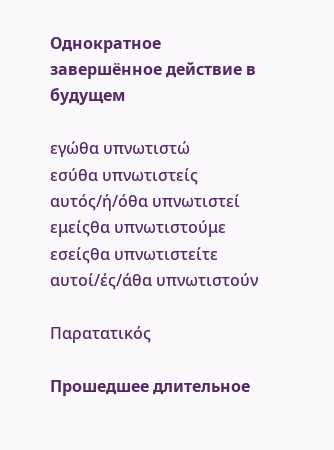Однократное завершённое действие в будущем

εγώθα υπνωτιστώ
εσύθα υπνωτιστείς
αυτός/ή/όθα υπνωτιστεί
εμείςθα υπνωτιστούμε
εσείςθα υπνωτιστείτε
αυτοί/ές/άθα υπνωτιστούν

Παρατατικός

Прошедшее длительное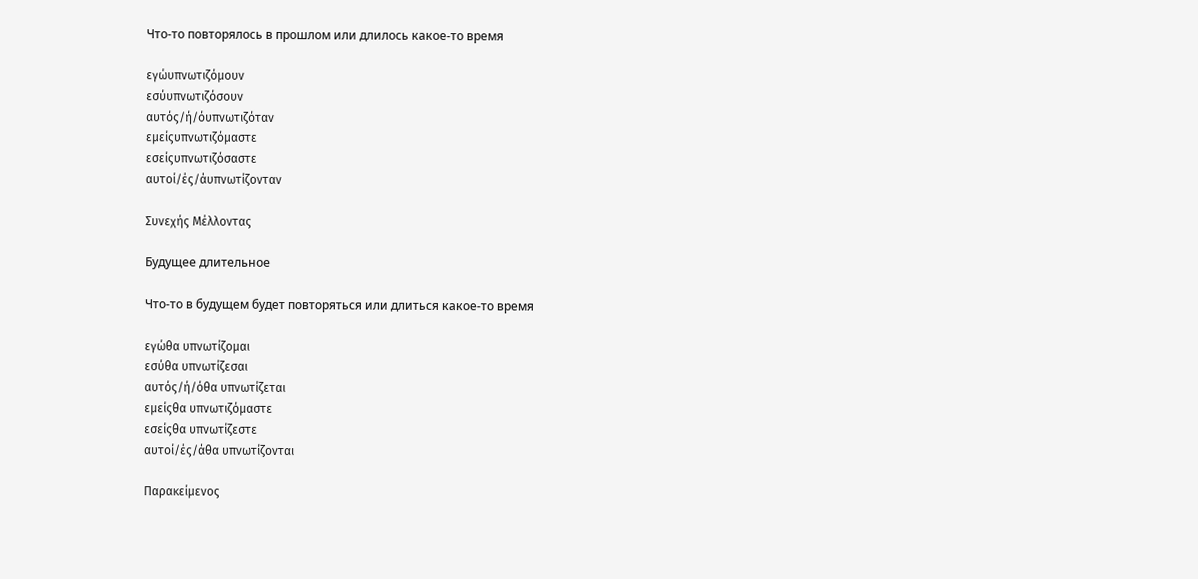Что-то повторялось в прошлом или длилось какое-то время

εγώυπνωτιζόμουν
εσύυπνωτιζόσουν
αυτός/ή/όυπνωτιζόταν
εμείςυπνωτιζόμαστε
εσείςυπνωτιζόσαστε
αυτοί/ές/άυπνωτίζονταν

Συνεχής Μέλλοντας

Будущее длительное

Что-то в будущем будет повторяться или длиться какое-то время

εγώθα υπνωτίζομαι
εσύθα υπνωτίζεσαι
αυτός/ή/όθα υπνωτίζεται
εμείςθα υπνωτιζόμαστε
εσείςθα υπνωτίζεστε
αυτοί/ές/άθα υπνωτίζονται

Παρακείμενος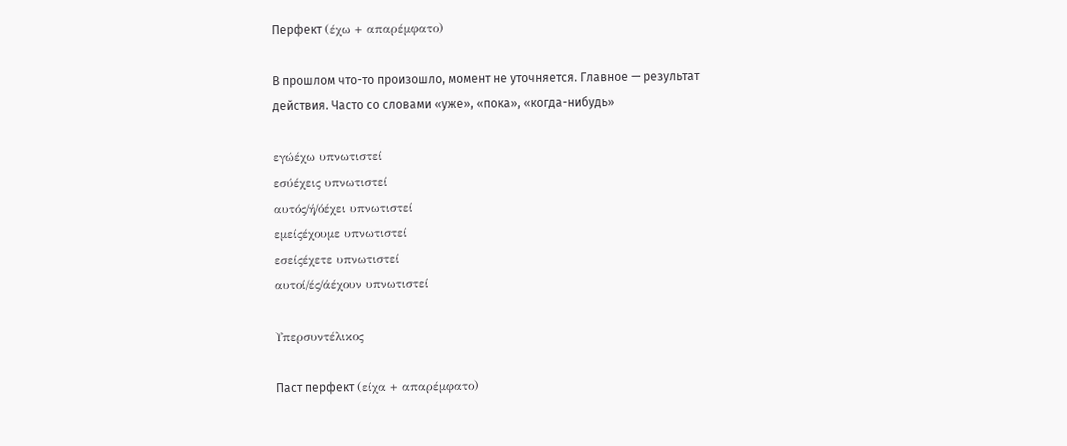Перфект (έχω + απαρέμφατο)

В прошлом что-то произошло, момент не уточняется. Главное — результат действия. Часто со словами «уже», «пока», «когда-нибудь»

εγώέχω υπνωτιστεί
εσύέχεις υπνωτιστεί
αυτός/ή/όέχει υπνωτιστεί
εμείςέχουμε υπνωτιστεί
εσείςέχετε υπνωτιστεί
αυτοί/ές/άέχουν υπνωτιστεί

Υπερσυντέλικος

Паст перфект (είχα + απαρέμφατο)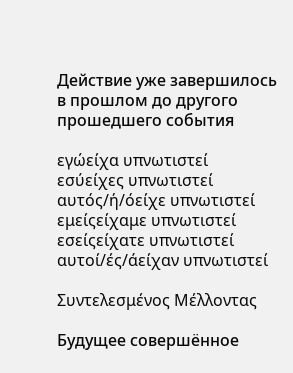Действие уже завершилось в прошлом до другого прошедшего события

εγώείχα υπνωτιστεί
εσύείχες υπνωτιστεί
αυτός/ή/όείχε υπνωτιστεί
εμείςείχαμε υπνωτιστεί
εσείςείχατε υπνωτιστεί
αυτοί/ές/άείχαν υπνωτιστεί

Συντελεσμένος Μέλλοντας

Будущее совершённое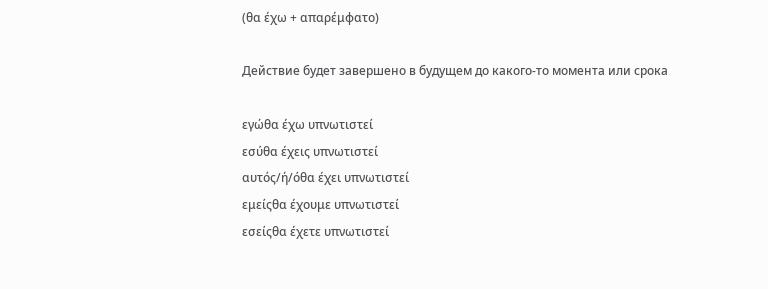(θα έχω + απαρέμφατο)

Действие будет завершено в будущем до какого-то момента или срока

εγώθα έχω υπνωτιστεί
εσύθα έχεις υπνωτιστεί
αυτός/ή/όθα έχει υπνωτιστεί
εμείςθα έχουμε υπνωτιστεί
εσείςθα έχετε υπνωτιστεί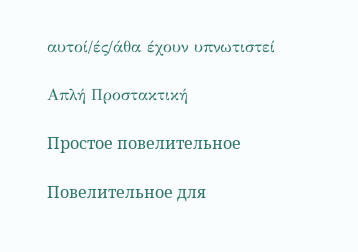αυτοί/ές/άθα έχουν υπνωτιστεί

Απλή Προστακτική

Простое повелительное

Повелительное для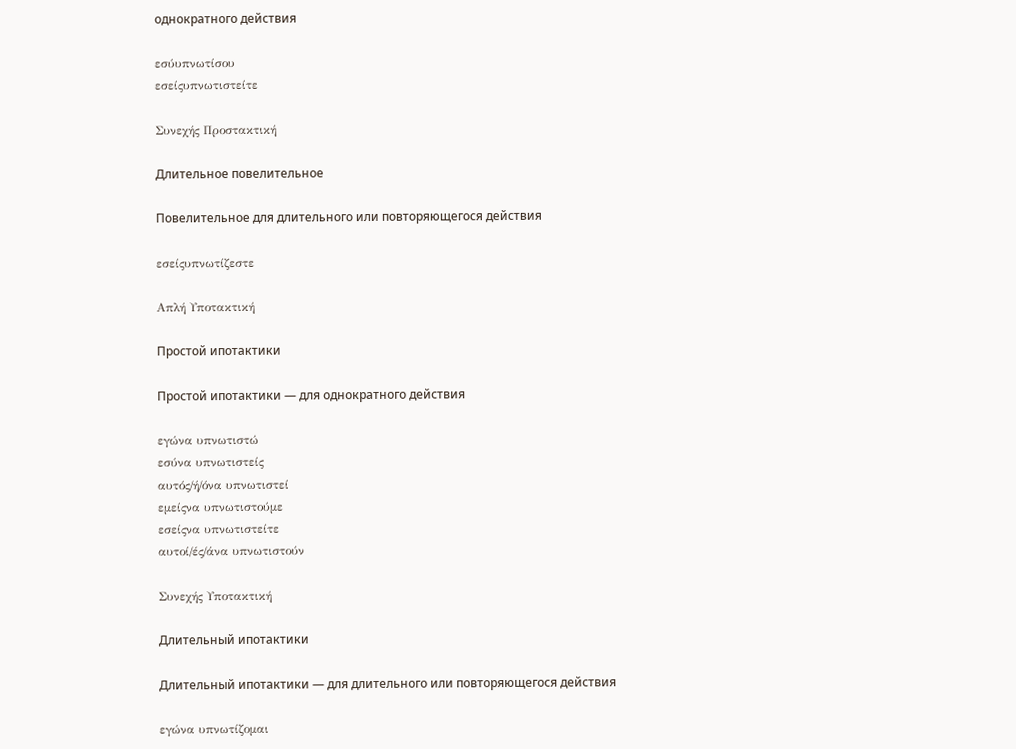однократного действия

εσύυπνωτίσου
εσείςυπνωτιστείτε

Συνεχής Προστακτική

Длительное повелительное

Повелительное для длительного или повторяющегося действия

εσείςυπνωτίζεστε

Απλή Υποτακτική

Простой ипотактики

Простой ипотактики — для однократного действия

εγώνα υπνωτιστώ
εσύνα υπνωτιστείς
αυτός/ή/όνα υπνωτιστεί
εμείςνα υπνωτιστούμε
εσείςνα υπνωτιστείτε
αυτοί/ές/άνα υπνωτιστούν

Συνεχής Υποτακτική

Длительный ипотактики

Длительный ипотактики — для длительного или повторяющегося действия

εγώνα υπνωτίζομαι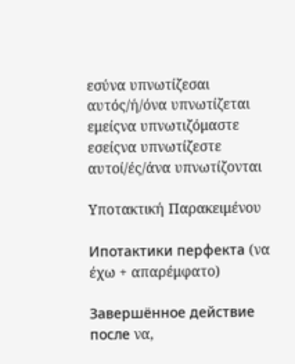εσύνα υπνωτίζεσαι
αυτός/ή/όνα υπνωτίζεται
εμείςνα υπνωτιζόμαστε
εσείςνα υπνωτίζεστε
αυτοί/ές/άνα υπνωτίζονται

Υποτακτική Παρακειμένου

Ипотактики перфекта (να έχω + απαρέμφατο)

Завершённое действие после να,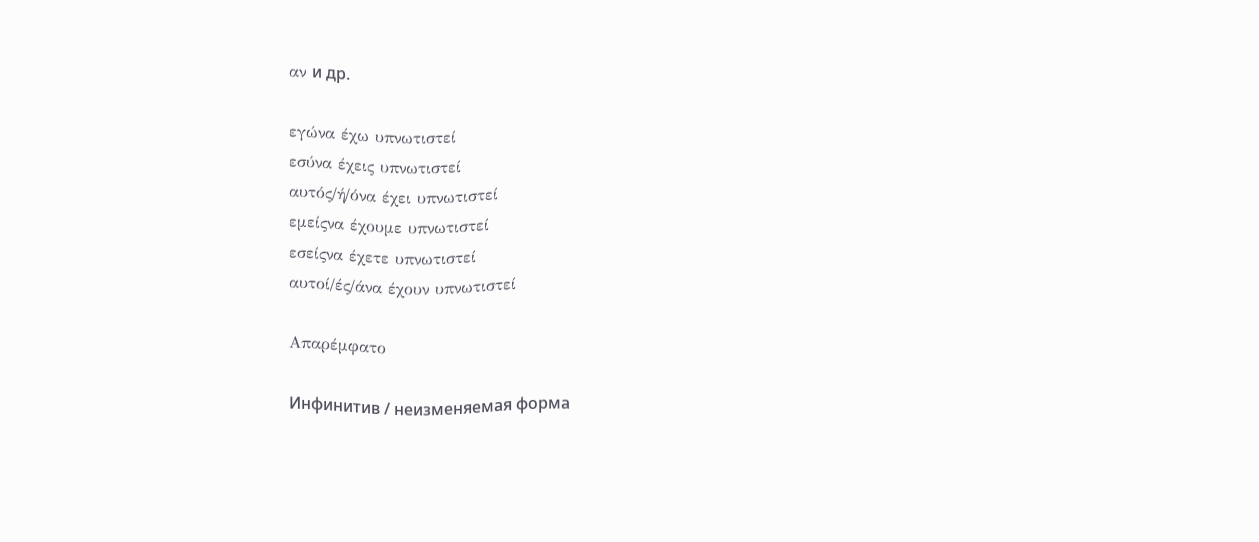αν и др.

εγώνα έχω υπνωτιστεί
εσύνα έχεις υπνωτιστεί
αυτός/ή/όνα έχει υπνωτιστεί
εμείςνα έχουμε υπνωτιστεί
εσείςνα έχετε υπνωτιστεί
αυτοί/ές/άνα έχουν υπνωτιστεί

Απαρέμφατο

Инфинитив / неизменяемая форма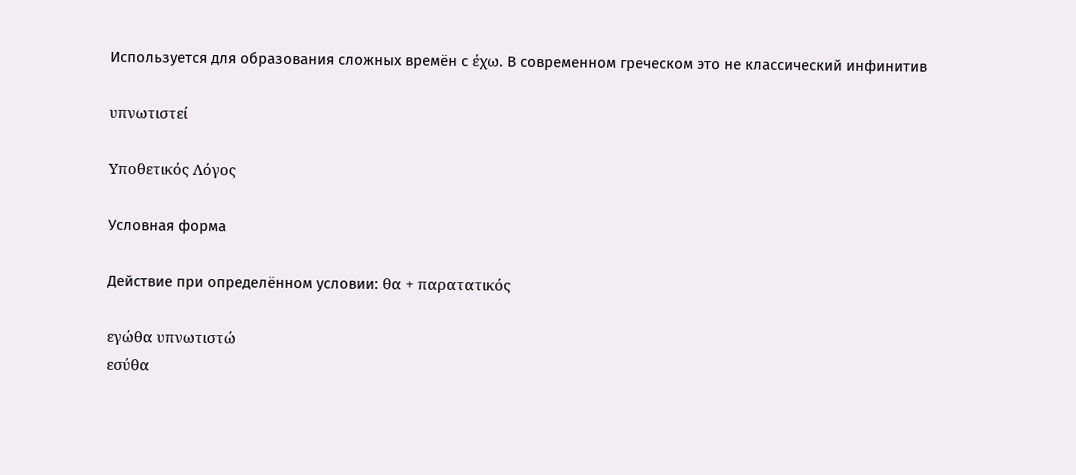Используется для образования сложных времён с έχω. В современном греческом это не классический инфинитив

υπνωτιστεί

Υποθετικός Λόγος

Условная форма

Действие при определённом условии: θα + παρατατικός

εγώθα υπνωτιστώ
εσύθα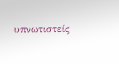υπνωτιστείς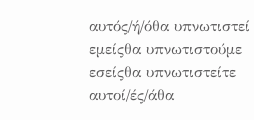αυτός/ή/όθα υπνωτιστεί
εμείςθα υπνωτιστούμε
εσείςθα υπνωτιστείτε
αυτοί/ές/άθα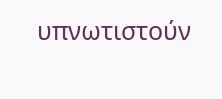υπνωτιστούν